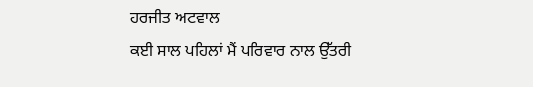ਹਰਜੀਤ ਅਟਵਾਲ
ਕਈ ਸਾਲ ਪਹਿਲਾਂ ਮੈਂ ਪਰਿਵਾਰ ਨਾਲ ਉੱਤਰੀ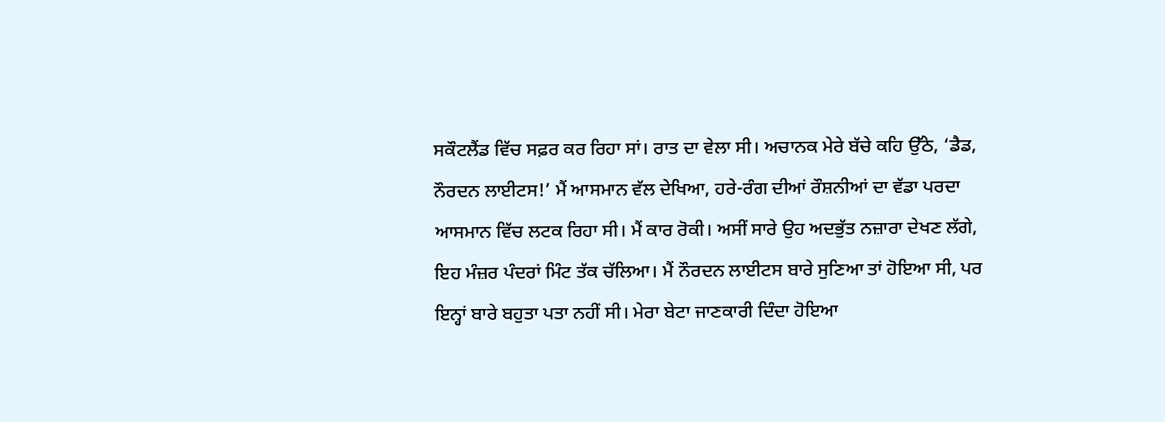ਸਕੌਟਲੈਂਡ ਵਿੱਚ ਸਫ਼ਰ ਕਰ ਰਿਹਾ ਸਾਂ। ਰਾਤ ਦਾ ਵੇਲਾ ਸੀ। ਅਚਾਨਕ ਮੇਰੇ ਬੱਚੇ ਕਹਿ ਉੱਠੇ, ‘ਡੈਡ, ਨੌਰਦਨ ਲਾਈਟਸ!’ ਮੈਂ ਆਸਮਾਨ ਵੱਲ ਦੇਖਿਆ, ਹਰੇ-ਰੰਗ ਦੀਆਂ ਰੌਸ਼ਨੀਆਂ ਦਾ ਵੱਡਾ ਪਰਦਾ ਆਸਮਾਨ ਵਿੱਚ ਲਟਕ ਰਿਹਾ ਸੀ। ਮੈਂ ਕਾਰ ਰੋਕੀ। ਅਸੀਂ ਸਾਰੇ ਉਹ ਅਦਭੁੱਤ ਨਜ਼ਾਰਾ ਦੇਖਣ ਲੱਗੇ, ਇਹ ਮੰਜ਼ਰ ਪੰਦਰਾਂ ਮਿੰਟ ਤੱਕ ਚੱਲਿਆ। ਮੈਂ ਨੌਰਦਨ ਲਾਈਟਸ ਬਾਰੇ ਸੁਣਿਆ ਤਾਂ ਹੋਇਆ ਸੀ, ਪਰ ਇਨ੍ਹਾਂ ਬਾਰੇ ਬਹੁਤਾ ਪਤਾ ਨਹੀਂ ਸੀ। ਮੇਰਾ ਬੇਟਾ ਜਾਣਕਾਰੀ ਦਿੰਦਾ ਹੋਇਆ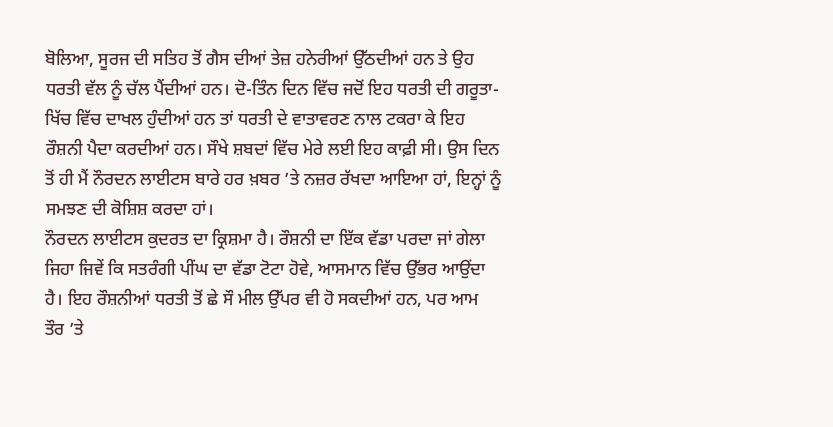ਬੋਲਿਆ, ਸੂਰਜ ਦੀ ਸਤਿਹ ਤੋਂ ਗੈਸ ਦੀਆਂ ਤੇਜ਼ ਹਨੇਰੀਆਂ ਉੱਠਦੀਆਂ ਹਨ ਤੇ ਉਹ ਧਰਤੀ ਵੱਲ ਨੂੰ ਚੱਲ ਪੈਂਦੀਆਂ ਹਨ। ਦੋ-ਤਿੰਨ ਦਿਨ ਵਿੱਚ ਜਦੋਂ ਇਹ ਧਰਤੀ ਦੀ ਗਰੂਤਾ-ਖਿੱਚ ਵਿੱਚ ਦਾਖਲ ਹੁੰਦੀਆਂ ਹਨ ਤਾਂ ਧਰਤੀ ਦੇ ਵਾਤਾਵਰਣ ਨਾਲ ਟਕਰਾ ਕੇ ਇਹ ਰੌਸ਼ਨੀ ਪੈਦਾ ਕਰਦੀਆਂ ਹਨ। ਸੌਖੇ ਸ਼ਬਦਾਂ ਵਿੱਚ ਮੇਰੇ ਲਈ ਇਹ ਕਾਫ਼ੀ ਸੀ। ਉਸ ਦਿਨ ਤੋਂ ਹੀ ਮੈਂ ਨੌਰਦਨ ਲਾਈਟਸ ਬਾਰੇ ਹਰ ਖ਼ਬਰ ’ਤੇ ਨਜ਼ਰ ਰੱਖਦਾ ਆਇਆ ਹਾਂ, ਇਨ੍ਹਾਂ ਨੂੰ ਸਮਝਣ ਦੀ ਕੋਸ਼ਿਸ਼ ਕਰਦਾ ਹਾਂ।
ਨੌਰਦਨ ਲਾਈਟਸ ਕੁਦਰਤ ਦਾ ਕ੍ਰਿਸ਼ਮਾ ਹੈ। ਰੌਸ਼ਨੀ ਦਾ ਇੱਕ ਵੱਡਾ ਪਰਦਾ ਜਾਂ ਗੇਲਾ ਜਿਹਾ ਜਿਵੇਂ ਕਿ ਸਤਰੰਗੀ ਪੀਂਘ ਦਾ ਵੱਡਾ ਟੋਟਾ ਹੋਵੇ, ਆਸਮਾਨ ਵਿੱਚ ਉੱਭਰ ਆਉਂਦਾ ਹੈ। ਇਹ ਰੌਸ਼ਨੀਆਂ ਧਰਤੀ ਤੋਂ ਛੇ ਸੌ ਮੀਲ ਉੱਪਰ ਵੀ ਹੋ ਸਕਦੀਆਂ ਹਨ, ਪਰ ਆਮ ਤੌਰ ’ਤੇ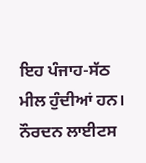ਇਹ ਪੰਜਾਹ-ਸੱਠ ਮੀਲ ਹੁੰਦੀਆਂ ਹਨ। ਨੌਰਦਨ ਲਾਈਟਸ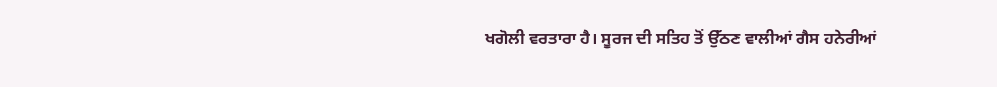ਖਗੋਲੀ ਵਰਤਾਰਾ ਹੈ। ਸੂਰਜ ਦੀ ਸਤਿਹ ਤੋਂ ਉੱਠਣ ਵਾਲੀਆਂ ਗੈਸ ਹਨੇਰੀਆਂ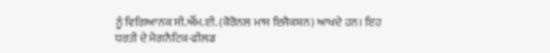ਨੂੰ ਵਿਗਿਆਨਕ ਸੀ.ਐੱਮ.ਈ. (ਕੋਰੋਨਲ ਮਾਸ ਇਜੈਕਸ਼ਨ) ਆਖਦੇ ਹਨ। ਇਹ ਧਰਤੀ ਦੇ ਮੈਗਨੈਟਿਕ-ਫੀਲਡ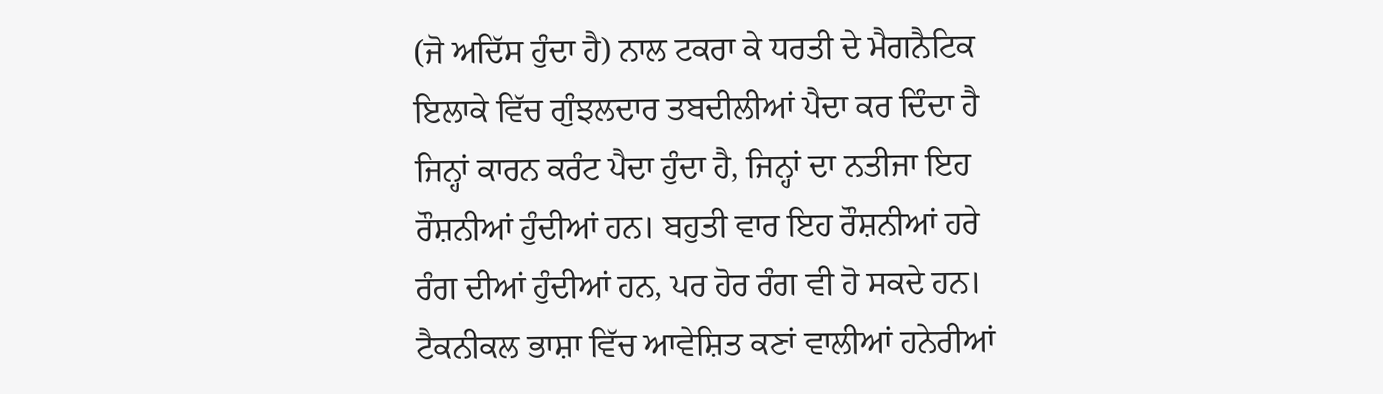(ਜੋ ਅਦਿੱਸ ਹੁੰਦਾ ਹੈ) ਨਾਲ ਟਕਰਾ ਕੇ ਧਰਤੀ ਦੇ ਮੈਗਨੈਟਿਕ ਇਲਾਕੇ ਵਿੱਚ ਗੁੰਝਲਦਾਰ ਤਬਦੀਲੀਆਂ ਪੈਦਾ ਕਰ ਦਿੰਦਾ ਹੈ ਜਿਨ੍ਹਾਂ ਕਾਰਨ ਕਰੰਟ ਪੈਦਾ ਹੁੰਦਾ ਹੈ, ਜਿਨ੍ਹਾਂ ਦਾ ਨਤੀਜਾ ਇਹ ਰੌਸ਼ਨੀਆਂ ਹੁੰਦੀਆਂ ਹਨ। ਬਹੁਤੀ ਵਾਰ ਇਹ ਰੌਸ਼ਨੀਆਂ ਹਰੇ ਰੰਗ ਦੀਆਂ ਹੁੰਦੀਆਂ ਹਨ, ਪਰ ਹੋਰ ਰੰਗ ਵੀ ਹੋ ਸਕਦੇ ਹਨ। ਟੈਕਨੀਕਲ ਭਾਸ਼ਾ ਵਿੱਚ ਆਵੇਸ਼ਿਤ ਕਣਾਂ ਵਾਲੀਆਂ ਹਨੇਰੀਆਂ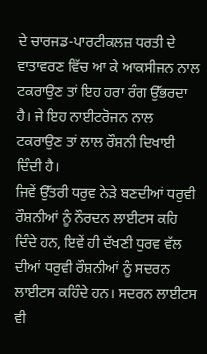ਦੇ ਚਾਰਜਡ-ਪਾਰਟੀਕਲਜ਼ ਧਰਤੀ ਦੇ ਵਾਤਾਵਰਣ ਵਿੱਚ ਆ ਕੇ ਆਕਸੀਜਨ ਨਾਲ ਟਕਰਾਉਣ ਤਾਂ ਇਹ ਹਰਾ ਰੰਗ ਉੱਭਰਦਾ ਹੈ। ਜੇ ਇਹ ਨਾਈਟਰੋਜਨ ਨਾਲ ਟਕਰਾਉਣ ਤਾਂ ਲਾਲ ਰੌਸ਼ਨੀ ਦਿਖਾਈ ਦਿੰਦੀ ਹੈ।
ਜਿਵੇਂ ਉੱਤਰੀ ਧਰੁਵ ਨੇੜੇ ਬਣਦੀਆਂ ਧਰੁਵੀ ਰੌਸ਼ਨੀਆਂ ਨੂੰ ਨੌਰਦਨ ਲਾਈਟਸ ਕਹਿ ਦਿੰਦੇ ਹਨ, ਇਵੇਂ ਹੀ ਦੱਖਣੀ ਧੁਰਵ ਵੱਲ ਦੀਆਂ ਧਰੁਵੀ ਰੌਸ਼ਨੀਆਂ ਨੂੰ ਸਦਰਨ ਲਾਈਟਸ ਕਹਿੰਦੇ ਹਨ। ਸਦਰਨ ਲਾਈਟਸ ਵੀ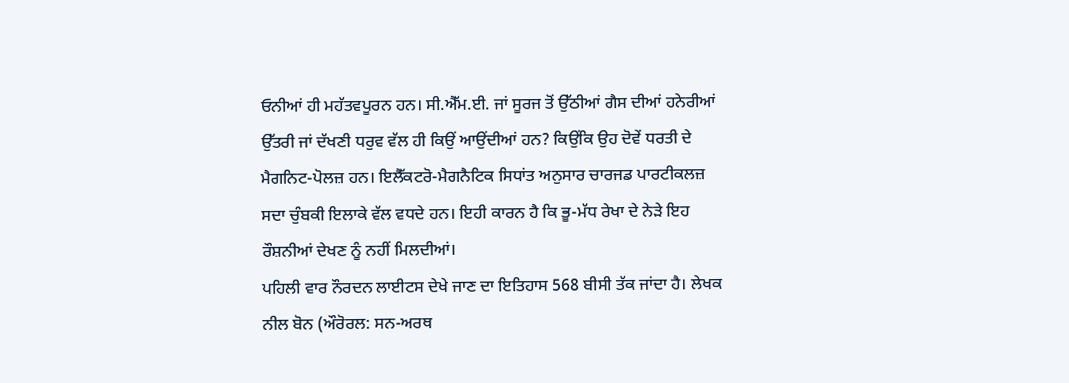ਓਨੀਆਂ ਹੀ ਮਹੱਤਵਪੂਰਨ ਹਨ। ਸੀ.ਐੱਮ.ਈ. ਜਾਂ ਸੂਰਜ ਤੋਂ ਉੱਠੀਆਂ ਗੈਸ ਦੀਆਂ ਹਨੇਰੀਆਂ ਉੱਤਰੀ ਜਾਂ ਦੱਖਣੀ ਧਰੁਵ ਵੱਲ ਹੀ ਕਿਉਂ ਆਉਂਦੀਆਂ ਹਨ? ਕਿਉਂਕਿ ਉਹ ਦੋਵੇਂ ਧਰਤੀ ਦੇ ਮੈਗਨਿਟ-ਪੋਲਜ਼ ਹਨ। ਇਲੈੱਕਟਰੋ-ਮੈਗਨੈਟਿਕ ਸਿਧਾਂਤ ਅਨੁਸਾਰ ਚਾਰਜਡ ਪਾਰਟੀਕਲਜ਼ ਸਦਾ ਚੁੰਬਕੀ ਇਲਾਕੇ ਵੱਲ ਵਧਦੇ ਹਨ। ਇਹੀ ਕਾਰਨ ਹੈ ਕਿ ਭੂ-ਮੱਧ ਰੇਖਾ ਦੇ ਨੇੜੇ ਇਹ ਰੌਸ਼ਨੀਆਂ ਦੇਖਣ ਨੂੰ ਨਹੀਂ ਮਿਲਦੀਆਂ।
ਪਹਿਲੀ ਵਾਰ ਨੌਰਦਨ ਲਾਈਟਸ ਦੇਖੇ ਜਾਣ ਦਾ ਇਤਿਹਾਸ 568 ਬੀਸੀ ਤੱਕ ਜਾਂਦਾ ਹੈ। ਲੇਖਕ ਨੀਲ ਬੋਨ (ਔਰੋਰਲ: ਸਨ-ਅਰਥ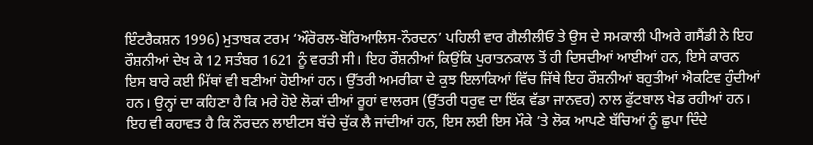ਇੰਟਰੈਕਸ਼ਨ 1996) ਮੁਤਾਬਕ ਟਰਮ ‘ਔਰੋਰਲ-ਬੋਰਿਆਲਿਸ-ਨੌਰਦਨ’ ਪਹਿਲੀ ਵਾਰ ਗੈਲੀਲੀਓ ਤੇ ਉਸ ਦੇ ਸਮਕਾਲੀ ਪੀਅਰੇ ਗਸੈਂਡੀ ਨੇ ਇਹ ਰੌਸ਼ਨੀਆਂ ਦੇਖ ਕੇ 12 ਸਤੰਬਰ 1621 ਨੂੰ ਵਰਤੀ ਸੀ। ਇਹ ਰੌਸ਼ਨੀਆਂ ਕਿਉਂਕਿ ਪੁਰਾਤਨਕਾਲ ਤੋਂ ਹੀ ਦਿਸਦੀਆਂ ਆਈਆਂ ਹਨ, ਇਸੇ ਕਾਰਨ ਇਸ ਬਾਰੇ ਕਈ ਮਿੱਥਾਂ ਵੀ ਬਣੀਆਂ ਹੋਈਆਂ ਹਨ। ਉੱਤਰੀ ਅਮਰੀਕਾ ਦੇ ਕੁਝ ਇਲਾਕਿਆਂ ਵਿੱਚ ਜਿੱਥੇ ਇਹ ਰੌਸ਼ਨੀਆਂ ਬਹੁਤੀਆਂ ਐਕਟਿਵ ਹੁੰਦੀਆਂ ਹਨ। ਉਨ੍ਹਾਂ ਦਾ ਕਹਿਣਾ ਹੈ ਕਿ ਮਰੇ ਹੋਏ ਲੋਕਾਂ ਦੀਆਂ ਰੂਹਾਂ ਵਾਲਰਸ (ਉੱਤਰੀ ਧਰੁਵ ਦਾ ਇੱਕ ਵੱਡਾ ਜਾਨਵਰ) ਨਾਲ ਫੁੱਟਬਾਲ ਖੇਡ ਰਹੀਆਂ ਹਨ। ਇਹ ਵੀ ਕਹਾਵਤ ਹੈ ਕਿ ਨੌਰਦਨ ਲਾਈਟਸ ਬੱਚੇ ਚੁੱਕ ਲੈ ਜਾਂਦੀਆਂ ਹਨ, ਇਸ ਲਈ ਇਸ ਮੌਕੇ ’ਤੇ ਲੋਕ ਆਪਣੇ ਬੱਚਿਆਂ ਨੂੰ ਛੁਪਾ ਦਿੰਦੇ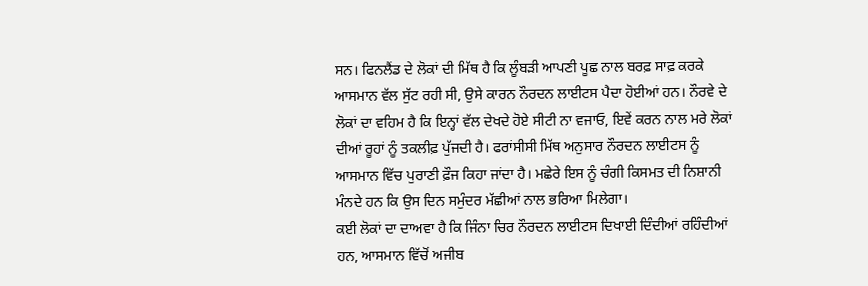ਸਨ। ਫਿਨਲੈਂਡ ਦੇ ਲੋਕਾਂ ਦੀ ਮਿੱਥ ਹੈ ਕਿ ਲੂੰਬੜੀ ਆਪਣੀ ਪੂਛ ਨਾਲ ਬਰਫ਼ ਸਾਫ਼ ਕਰਕੇ ਆਸਮਾਨ ਵੱਲ ਸੁੱਟ ਰਹੀ ਸੀ, ਉਸੇ ਕਾਰਨ ਨੌਰਦਨ ਲਾਈਟਸ ਪੈਦਾ ਹੋਈਆਂ ਹਨ। ਨੌਰਵੇ ਦੇ ਲੋਕਾਂ ਦਾ ਵਹਿਮ ਹੈ ਕਿ ਇਨ੍ਹਾਂ ਵੱਲ ਦੇਖਦੇ ਹੋਏ ਸੀਟੀ ਨਾ ਵਜਾਓ, ਇਵੇਂ ਕਰਨ ਨਾਲ ਮਰੇ ਲੋਕਾਂ ਦੀਆਂ ਰੂਹਾਂ ਨੂੰ ਤਕਲੀਫ਼ ਪੁੱਜਦੀ ਹੈ। ਫਰਾਂਸੀਸੀ ਮਿੱਥ ਅਨੁਸਾਰ ਨੌਰਦਨ ਲਾਈਟਸ ਨੂੰ ਆਸਮਾਨ ਵਿੱਚ ਪੁਰਾਣੀ ਫ਼ੌਜ ਕਿਹਾ ਜਾਂਦਾ ਹੈ। ਮਛੇਰੇ ਇਸ ਨੂੰ ਚੰਗੀ ਕਿਸਮਤ ਦੀ ਨਿਸ਼ਾਨੀ ਮੰਨਦੇ ਹਨ ਕਿ ਉਸ ਦਿਨ ਸਮੁੰਦਰ ਮੱਛੀਆਂ ਨਾਲ ਭਰਿਆ ਮਿਲੇਗਾ।
ਕਈ ਲੋਕਾਂ ਦਾ ਦਾਅਵਾ ਹੈ ਕਿ ਜਿੰਨਾ ਚਿਰ ਨੌਰਦਨ ਲਾਈਟਸ ਦਿਖਾਈ ਦਿੰਦੀਆਂ ਰਹਿੰਦੀਆਂ ਹਨ, ਆਸਮਾਨ ਵਿੱਚੋਂ ਅਜੀਬ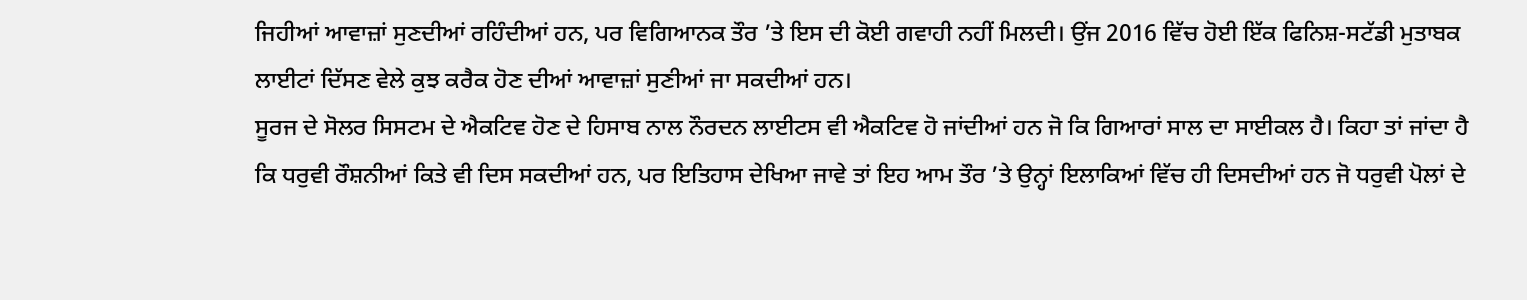ਜਿਹੀਆਂ ਆਵਾਜ਼ਾਂ ਸੁਣਦੀਆਂ ਰਹਿੰਦੀਆਂ ਹਨ, ਪਰ ਵਿਗਿਆਨਕ ਤੌਰ ’ਤੇ ਇਸ ਦੀ ਕੋਈ ਗਵਾਹੀ ਨਹੀਂ ਮਿਲਦੀ। ਉਂਜ 2016 ਵਿੱਚ ਹੋਈ ਇੱਕ ਫਿਨਿਸ਼-ਸਟੱਡੀ ਮੁਤਾਬਕ ਲਾਈਟਾਂ ਦਿੱਸਣ ਵੇਲੇ ਕੁਝ ਕਰੈਕ ਹੋਣ ਦੀਆਂ ਆਵਾਜ਼ਾਂ ਸੁਣੀਆਂ ਜਾ ਸਕਦੀਆਂ ਹਨ।
ਸੂਰਜ ਦੇ ਸੋਲਰ ਸਿਸਟਮ ਦੇ ਐਕਟਿਵ ਹੋਣ ਦੇ ਹਿਸਾਬ ਨਾਲ ਨੌਰਦਨ ਲਾਈਟਸ ਵੀ ਐਕਟਿਵ ਹੋ ਜਾਂਦੀਆਂ ਹਨ ਜੋ ਕਿ ਗਿਆਰਾਂ ਸਾਲ ਦਾ ਸਾਈਕਲ ਹੈ। ਕਿਹਾ ਤਾਂ ਜਾਂਦਾ ਹੈ ਕਿ ਧਰੁਵੀ ਰੌਸ਼ਨੀਆਂ ਕਿਤੇ ਵੀ ਦਿਸ ਸਕਦੀਆਂ ਹਨ, ਪਰ ਇਤਿਹਾਸ ਦੇਖਿਆ ਜਾਵੇ ਤਾਂ ਇਹ ਆਮ ਤੌਰ ’ਤੇ ਉਨ੍ਹਾਂ ਇਲਾਕਿਆਂ ਵਿੱਚ ਹੀ ਦਿਸਦੀਆਂ ਹਨ ਜੋ ਧਰੁਵੀ ਪੋਲਾਂ ਦੇ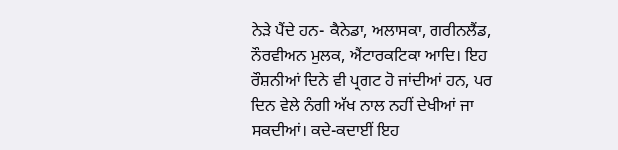ਨੇੜੇ ਪੈਂਦੇ ਹਨ- ਕੈਨੇਡਾ, ਅਲਾਸਕਾ, ਗਰੀਨਲੈਂਡ, ਨੌਰਵੀਅਨ ਮੁਲਕ, ਐਂਟਾਰਕਟਿਕਾ ਆਦਿ। ਇਹ ਰੌਸ਼ਨੀਆਂ ਦਿਨੇ ਵੀ ਪ੍ਰਗਟ ਹੋ ਜਾਂਦੀਆਂ ਹਨ, ਪਰ ਦਿਨ ਵੇਲੇ ਨੰਗੀ ਅੱਖ ਨਾਲ ਨਹੀਂ ਦੇਖੀਆਂ ਜਾ ਸਕਦੀਆਂ। ਕਦੇ-ਕਦਾਈਂ ਇਹ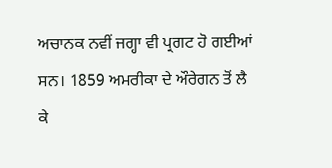ਅਚਾਨਕ ਨਵੀਂ ਜਗ੍ਹਾ ਵੀ ਪ੍ਰਗਟ ਹੋ ਗਈਆਂ ਸਨ। 1859 ਅਮਰੀਕਾ ਦੇ ਔਰੇਗਨ ਤੋਂ ਲੈ ਕੇ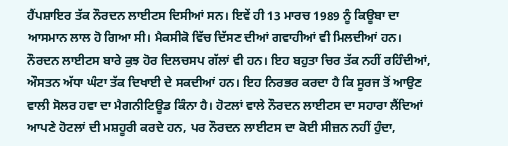ਹੈਂਪਸ਼ਾਇਰ ਤੱਕ ਨੌਰਦਨ ਲਾਈਟਸ ਦਿਸੀਆਂ ਸਨ। ਇਵੇਂ ਹੀ 13 ਮਾਰਚ 1989 ਨੂੰ ਕਿਊਬਾ ਦਾ ਆਸਮਾਨ ਲਾਲ ਹੋ ਗਿਆ ਸੀ। ਮੈਕਸੀਕੋ ਵਿੱਚ ਦਿੱਸਣ ਦੀਆਂ ਗਵਾਹੀਆਂ ਵੀ ਮਿਲਦੀਆਂ ਹਨ।
ਨੌਰਦਨ ਲਾਈਟਸ ਬਾਰੇ ਕੁਝ ਹੋਰ ਦਿਲਚਸਪ ਗੱਲਾਂ ਵੀ ਹਨ। ਇਹ ਬਹੁਤਾ ਚਿਰ ਤੱਕ ਨਹੀਂ ਰਹਿੰਦੀਆਂ, ਔਸਤਨ ਅੱਧਾ ਘੰਟਾ ਤੱਕ ਦਿਖਾਈ ਦੇ ਸਕਦੀਆਂ ਹਨ। ਇਹ ਨਿਰਭਰ ਕਰਦਾ ਹੈ ਕਿ ਸੂਰਜ ਤੋਂ ਆਉਣ ਵਾਲੀ ਸੋਲਰ ਹਵਾ ਦਾ ਮੈਗਨੀਟਿਊਡ ਕਿੰਨਾ ਹੈ। ਹੋਟਲਾਂ ਵਾਲੇ ਨੌਰਦਨ ਲਾਈਟਸ ਦਾ ਸਹਾਰਾ ਲੈਂਦਿਆਂ ਆਪਣੇ ਹੋਟਲਾਂ ਦੀ ਮਸ਼ਹੂਰੀ ਕਰਦੇ ਹਨ, ਪਰ ਨੌਰਦਨ ਲਾਈਟਸ ਦਾ ਕੋਈ ਸੀਜ਼ਨ ਨਹੀਂ ਹੁੰਦਾ,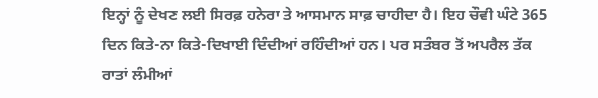ਇਨ੍ਹਾਂ ਨੂੰ ਦੇਖਣ ਲਈ ਸਿਰਫ਼ ਹਨੇਰਾ ਤੇ ਆਸਮਾਨ ਸਾਫ਼ ਚਾਹੀਦਾ ਹੈ। ਇਹ ਚੌਵੀ ਘੰਟੇ 365 ਦਿਨ ਕਿਤੇ-ਨਾ ਕਿਤੇ-ਦਿਖਾਈ ਦਿੰਦੀਆਂ ਰਹਿੰਦੀਆਂ ਹਨ। ਪਰ ਸਤੰਬਰ ਤੋਂ ਅਪਰੈਲ ਤੱਕ ਰਾਤਾਂ ਲੰਮੀਆਂ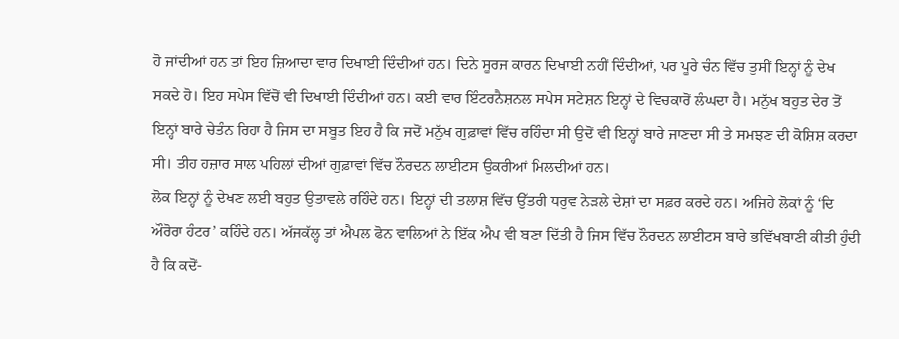ਹੋ ਜਾਂਦੀਆਂ ਹਨ ਤਾਂ ਇਹ ਜ਼ਿਆਦਾ ਵਾਰ ਦਿਖਾਈ ਦਿੰਦੀਆਂ ਹਨ। ਦਿਨੇ ਸੂਰਜ ਕਾਰਨ ਦਿਖਾਈ ਨਹੀਂ ਦਿੰਦੀਆਂ, ਪਰ ਪੂਰੇ ਚੰਨ ਵਿੱਚ ਤੁਸੀਂ ਇਨ੍ਹਾਂ ਨੂੰ ਦੇਖ ਸਕਦੇ ਹੋ। ਇਹ ਸਪੇਸ ਵਿੱਚੋਂ ਵੀ ਦਿਖਾਈ ਦਿੰਦੀਆਂ ਹਨ। ਕਈ ਵਾਰ ਇੰਟਰਨੈਸ਼ਨਲ ਸਪੇਸ ਸਟੇਸ਼ਨ ਇਨ੍ਹਾਂ ਦੇ ਵਿਚਕਾਰੋਂ ਲੰਘਦਾ ਹੈ। ਮਨੁੱਖ ਬਹੁਤ ਦੇਰ ਤੋਂ ਇਨ੍ਹਾਂ ਬਾਰੇ ਚੇਤੰਨ ਰਿਹਾ ਹੈ ਜਿਸ ਦਾ ਸਬੂਤ ਇਹ ਹੈ ਕਿ ਜਦੋਂ ਮਨੁੱਖ ਗੁਫ਼ਾਵਾਂ ਵਿੱਚ ਰਹਿੰਦਾ ਸੀ ਉਦੋਂ ਵੀ ਇਨ੍ਹਾਂ ਬਾਰੇ ਜਾਣਦਾ ਸੀ ਤੇ ਸਮਝਣ ਦੀ ਕੋਸ਼ਿਸ਼ ਕਰਦਾ ਸੀ। ਤੀਹ ਹਜ਼ਾਰ ਸਾਲ ਪਹਿਲਾਂ ਦੀਆਂ ਗੁਫ਼ਾਵਾਂ ਵਿੱਚ ਨੌਰਦਨ ਲਾਈਟਸ ਉਕਰੀਆਂ ਮਿਲਦੀਆਂ ਹਨ।
ਲੋਕ ਇਨ੍ਹਾਂ ਨੂੰ ਦੇਖਣ ਲਈ ਬਹੁਤ ਉਤਾਵਲੇ ਰਹਿੰਦੇ ਹਨ। ਇਨ੍ਹਾਂ ਦੀ ਤਲਾਸ਼ ਵਿੱਚ ਉੱਤਰੀ ਧਰੁਵ ਨੇੜਲੇ ਦੇਸ਼ਾਂ ਦਾ ਸਫ਼ਰ ਕਰਦੇ ਹਨ। ਅਜਿਹੇ ਲੋਕਾਂ ਨੂੰ ‘ਦਿ ਔਰੋਰਾ ਹੰਟਰ’ ਕਹਿੰਦੇ ਹਨ। ਅੱਜਕੱਲ੍ਹ ਤਾਂ ਐਪਲ ਫੋਨ ਵਾਲਿਆਂ ਨੇ ਇੱਕ ਐਪ ਵੀ ਬਣਾ ਦਿੱਤੀ ਹੈ ਜਿਸ ਵਿੱਚ ਨੌਰਦਨ ਲਾਈਟਸ ਬਾਰੇ ਭਵਿੱਖਬਾਣੀ ਕੀਤੀ ਹੁੰਦੀ ਹੈ ਕਿ ਕਦੋਂ-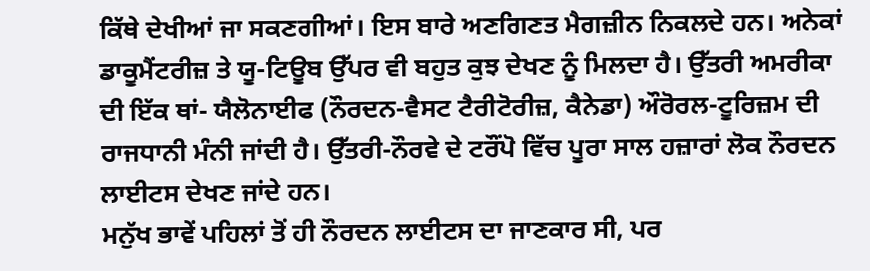ਕਿੱਥੇ ਦੇਖੀਆਂ ਜਾ ਸਕਣਗੀਆਂ। ਇਸ ਬਾਰੇ ਅਣਗਿਣਤ ਮੈਗਜ਼ੀਨ ਨਿਕਲਦੇ ਹਨ। ਅਨੇਕਾਂ ਡਾਕੂਮੈਂਟਰੀਜ਼ ਤੇ ਯੂ-ਟਿਊਬ ਉੱਪਰ ਵੀ ਬਹੁਤ ਕੁਝ ਦੇਖਣ ਨੂੰ ਮਿਲਦਾ ਹੈ। ਉੱਤਰੀ ਅਮਰੀਕਾ ਦੀ ਇੱਕ ਥਾਂ- ਯੈਲੋਨਾਈਫ (ਨੌਰਦਨ-ਵੈਸਟ ਟੈਰੀਟੋਰੀਜ਼, ਕੈਨੇਡਾ) ਔਰੋਰਲ-ਟੂਰਿਜ਼ਮ ਦੀ ਰਾਜਧਾਨੀ ਮੰਨੀ ਜਾਂਦੀ ਹੈ। ਉੱਤਰੀ-ਨੌਰਵੇ ਦੇ ਟਰੌਂਪੋ ਵਿੱਚ ਪੂਰਾ ਸਾਲ ਹਜ਼ਾਰਾਂ ਲੋਕ ਨੌਰਦਨ ਲਾਈਟਸ ਦੇਖਣ ਜਾਂਦੇ ਹਨ।
ਮਨੁੱਖ ਭਾਵੇਂ ਪਹਿਲਾਂ ਤੋਂ ਹੀ ਨੌਰਦਨ ਲਾਈਟਸ ਦਾ ਜਾਣਕਾਰ ਸੀ, ਪਰ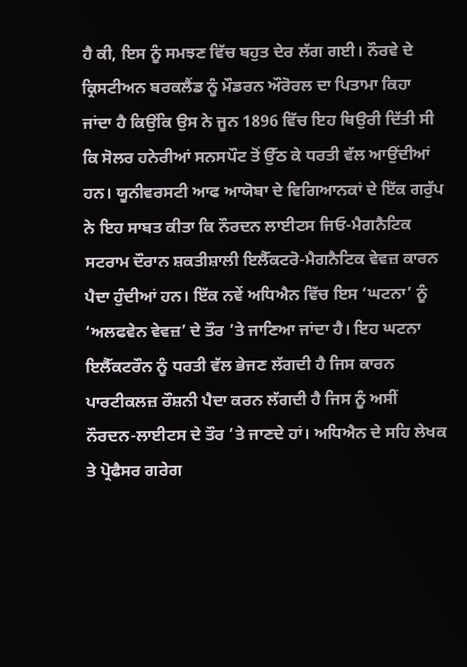ਹੈ ਕੀ, ਇਸ ਨੂੰ ਸਮਝਣ ਵਿੱਚ ਬਹੁਤ ਦੇਰ ਲੱਗ ਗਈ। ਨੌਰਵੇ ਦੇ ਕ੍ਰਿਸਟੀਅਨ ਬਰਕਲੈਂਡ ਨੂੰ ਮੌਡਰਨ ਔਰੋਰਲ ਦਾ ਪਿਤਾਮਾ ਕਿਹਾ ਜਾਂਦਾ ਹੈ ਕਿਉਂਕਿ ਉਸ ਨੇ ਜੂਨ 1896 ਵਿੱਚ ਇਹ ਥਿਉਰੀ ਦਿੱਤੀ ਸੀ ਕਿ ਸੋਲਰ ਹਨੇਰੀਆਂ ਸਨਸਪੌਟ ਤੋਂ ਉੱਠ ਕੇ ਧਰਤੀ ਵੱਲ ਆਉਂਦੀਆਂ ਹਨ। ਯੂਨੀਵਰਸਟੀ ਆਫ ਆਯੋਬਾ ਦੇ ਵਿਗਿਆਨਕਾਂ ਦੇ ਇੱਕ ਗਰੁੱਪ ਨੇ ਇਹ ਸਾਬਤ ਕੀਤਾ ਕਿ ਨੌਰਦਨ ਲਾਈਟਸ ਜਿਓ-ਮੈਗਨੈਟਿਕ ਸਟਰਾਮ ਦੌਰਾਨ ਸ਼ਕਤੀਸ਼ਾਲੀ ਇਲੈੱਕਟਰੋ-ਮੈਗਨੈਟਿਕ ਵੇਵਜ਼ ਕਾਰਨ ਪੈਦਾ ਹੁੰਦੀਆਂ ਹਨ। ਇੱਕ ਨਵੇਂ ਅਧਿਐਨ ਵਿੱਚ ਇਸ ‘ਘਟਨਾ’ ਨੂੰ ‘ਅਲਫਵੇਨ ਵੇਵਜ਼’ ਦੇ ਤੌਰ ’ਤੇ ਜਾਣਿਆ ਜਾਂਦਾ ਹੈ। ਇਹ ਘਟਨਾ ਇਲੈੱਕਟਰੌਨ ਨੂੰ ਧਰਤੀ ਵੱਲ ਭੇਜਣ ਲੱਗਦੀ ਹੈ ਜਿਸ ਕਾਰਨ ਪਾਰਟੀਕਲਜ਼ ਰੌਸ਼ਨੀ ਪੈਦਾ ਕਰਨ ਲੱਗਦੀ ਹੈ ਜਿਸ ਨੂੰ ਅਸੀਂ ਨੌਰਦਨ-ਲਾਈਟਸ ਦੇ ਤੌਰ ’ਤੇ ਜਾਣਦੇ ਹਾਂ। ਅਧਿਐਨ ਦੇ ਸਹਿ ਲੇਖਕ ਤੇ ਪ੍ਰੋਫੈਸਰ ਗਰੇਗ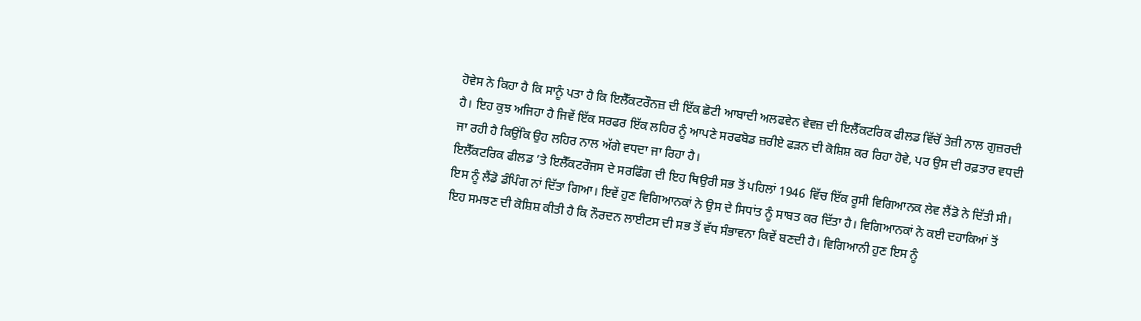ਹੋਵੇਸ ਨੇ ਕਿਹਾ ਹੈ ਕਿ ਸਾਨੂੰ ਪਤਾ ਹੈ ਕਿ ਇਲੈੱਕਟਰੌਨਜ਼ ਦੀ ਇੱਕ ਛੋਟੀ ਆਬਾਦੀ ਅਲਫਵੇਨ ਵੇਵਜ਼ ਦੀ ਇਲੈੱਕਟਰਿਕ ਫੀਲਡ ਵਿੱਚੋਂ ਤੇਜ਼ੀ ਨਾਲ ਗੁਜ਼ਰਦੀ ਹੈ। ਇਹ ਕੁਝ ਅਜਿਹਾ ਹੈ ਜਿਵੇਂ ਇੱਕ ਸਰਫਰ ਇੱਕ ਲਹਿਰ ਨੂੰ ਆਪਣੇ ਸਰਫਬੋਡ ਜ਼ਰੀਏ ਫੜਨ ਦੀ ਕੋਸ਼ਿਸ਼ ਕਰ ਰਿਹਾ ਹੋਵੇ, ਪਰ ਉਸ ਦੀ ਰਫ਼ਤਾਰ ਵਧਦੀ ਜਾ ਰਹੀ ਹੈ ਕਿਉਂਕਿ ਉਹ ਲਹਿਰ ਨਾਲ ਅੱਗੇ ਵਧਦਾ ਜਾ ਰਿਹਾ ਹੈ।
ਇਲੈੱਕਟਰਿਕ ਫੀਲਡ ’ਤੇ ਇਲੈੱਕਟਰੌਜਸ ਦੇ ਸਰਫਿੰਗ ਦੀ ਇਹ ਥਿਉਰੀ ਸਭ ਤੋਂ ਪਹਿਲਾਂ 1946 ਵਿੱਚ ਇੱਕ ਰੂਸੀ ਵਿਗਿਆਨਕ ਲੇਵ ਲੈਂਡੋ ਨੇ ਦਿੱਤੀ ਸੀ। ਇਸ ਨੂੰ ਲੈਂਡੋ ਡੰਪਿੰਗ ਨਾਂ ਦਿੱਤਾ ਗਿਆ। ਇਵੇਂ ਹੁਣ ਵਿਗਿਆਨਕਾਂ ਨੇ ਉਸ ਦੇ ਸਿਧਾਂਤ ਨੂੰ ਸਾਬਤ ਕਰ ਦਿੱਤਾ ਹੈ। ਵਿਗਿਆਨਕਾਂ ਨੇ ਕਈ ਦਹਾਕਿਆਂ ਤੋਂ ਇਹ ਸਮਝਣ ਦੀ ਕੋਸ਼ਿਸ਼ ਕੀਤੀ ਹੈ ਕਿ ਨੌਰਦਨ ਲਾਈਟਸ ਦੀ ਸਭ ਤੋਂ ਵੱਧ ਸੰਭਾਵਨਾ ਕਿਵੇਂ ਬਣਦੀ ਹੈ। ਵਿਗਿਆਨੀ ਹੁਣ ਇਸ ਨੂੰ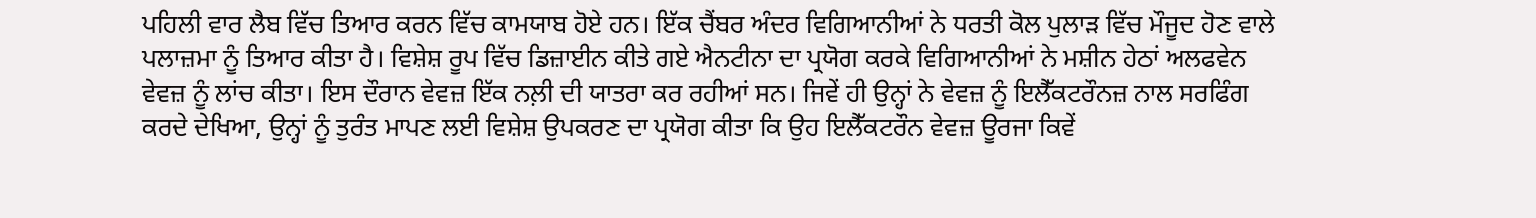ਪਹਿਲੀ ਵਾਰ ਲੈਬ ਵਿੱਚ ਤਿਆਰ ਕਰਨ ਵਿੱਚ ਕਾਮਯਾਬ ਹੋਏ ਹਨ। ਇੱਕ ਚੈਂਬਰ ਅੰਦਰ ਵਿਗਿਆਨੀਆਂ ਨੇ ਧਰਤੀ ਕੋਲ ਪੁਲਾੜ ਵਿੱਚ ਮੌਜੂਦ ਹੋਣ ਵਾਲੇ ਪਲਾਜ਼ਮਾ ਨੂੰ ਤਿਆਰ ਕੀਤਾ ਹੈ। ਵਿਸ਼ੇਸ਼ ਰੂਪ ਵਿੱਚ ਡਿਜ਼ਾਈਨ ਕੀਤੇ ਗਏ ਐਨਟੀਨਾ ਦਾ ਪ੍ਰਯੋਗ ਕਰਕੇ ਵਿਗਿਆਨੀਆਂ ਨੇ ਮਸ਼ੀਨ ਹੇਠਾਂ ਅਲਫਵੇਨ ਵੇਵਜ਼ ਨੂੰ ਲਾਂਚ ਕੀਤਾ। ਇਸ ਦੌਰਾਨ ਵੇਵਜ਼ ਇੱਕ ਨਲ਼ੀ ਦੀ ਯਾਤਰਾ ਕਰ ਰਹੀਆਂ ਸਨ। ਜਿਵੇਂ ਹੀ ਉਨ੍ਹਾਂ ਨੇ ਵੇਵਜ਼ ਨੂੰ ਇਲੈੱਕਟਰੌਨਜ਼ ਨਾਲ ਸਰਫਿੰਗ ਕਰਦੇ ਦੇਖਿਆ, ਉਨ੍ਹਾਂ ਨੂੰ ਤੁਰੰਤ ਮਾਪਣ ਲਈ ਵਿਸ਼ੇਸ਼ ਉਪਕਰਣ ਦਾ ਪ੍ਰਯੋਗ ਕੀਤਾ ਕਿ ਉਹ ਇਲੈੱਕਟਰੌਨ ਵੇਵਜ਼ ਊਰਜਾ ਕਿਵੇਂ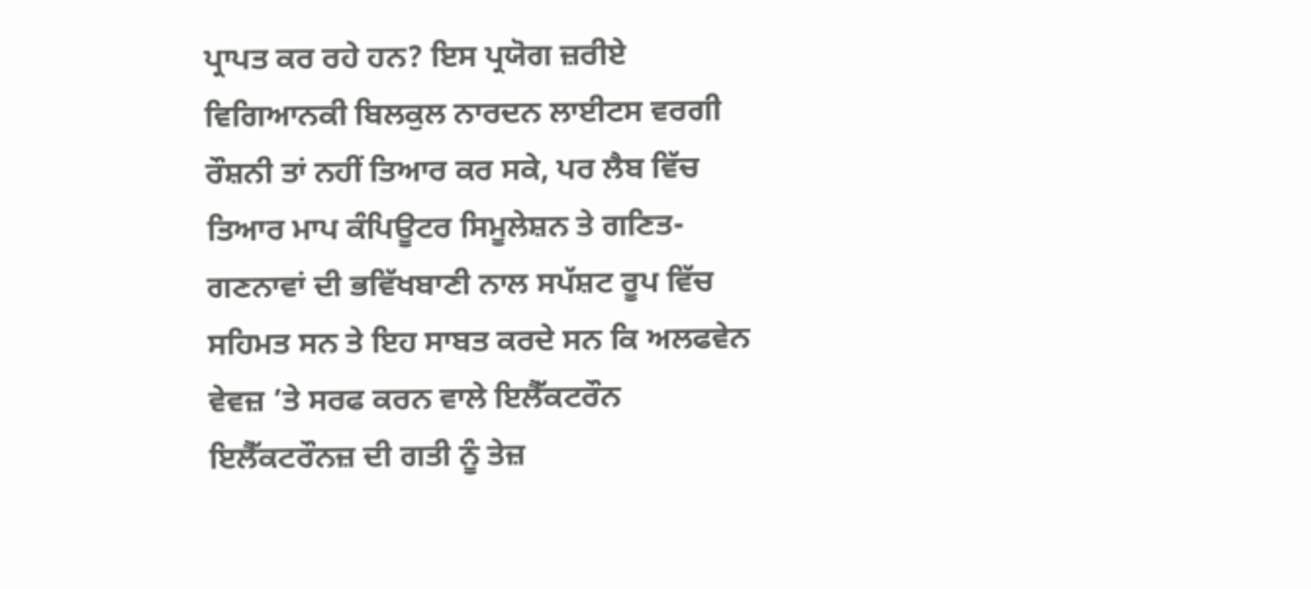ਪ੍ਰਾਪਤ ਕਰ ਰਹੇ ਹਨ? ਇਸ ਪ੍ਰਯੋਗ ਜ਼ਰੀਏ ਵਿਗਿਆਨਕੀ ਬਿਲਕੁਲ ਨਾਰਦਨ ਲਾਈਟਸ ਵਰਗੀ ਰੌਸ਼ਨੀ ਤਾਂ ਨਹੀਂ ਤਿਆਰ ਕਰ ਸਕੇ, ਪਰ ਲੈਬ ਵਿੱਚ ਤਿਆਰ ਮਾਪ ਕੰਪਿਊਟਰ ਸਿਮੂਲੇਸ਼ਨ ਤੇ ਗਣਿਤ-ਗਣਨਾਵਾਂ ਦੀ ਭਵਿੱਖਬਾਣੀ ਨਾਲ ਸਪੱਸ਼ਟ ਰੂਪ ਵਿੱਚ ਸਹਿਮਤ ਸਨ ਤੇ ਇਹ ਸਾਬਤ ਕਰਦੇ ਸਨ ਕਿ ਅਲਫਵੇਨ ਵੇਵਜ਼ ’ਤੇ ਸਰਫ ਕਰਨ ਵਾਲੇ ਇਲੈੱਕਟਰੌਨ ਇਲੈੱਕਟਰੌਨਜ਼ ਦੀ ਗਤੀ ਨੂੰ ਤੇਜ਼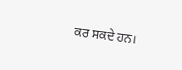ਕਰ ਸਕਦੇ ਹਨ।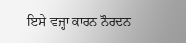ਇਸੇ ਵਜ੍ਹਾ ਕਾਰਨ ਨੌਰਦਨ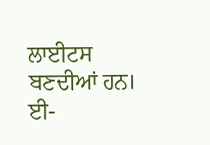ਲਾਈਟਸ ਬਣਦੀਆਂ ਹਨ।
ਈ-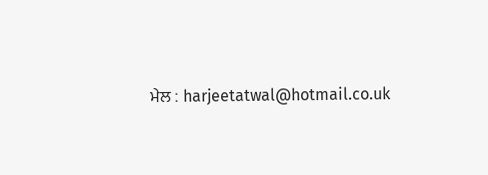ਮੇਲ : harjeetatwal@hotmail.co.uk